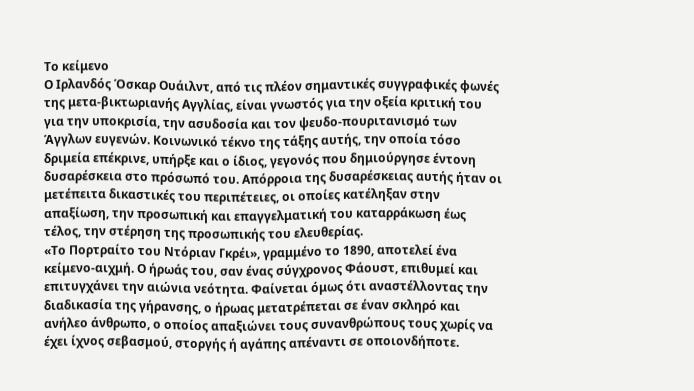Το κείμενο
Ο Ιρλανδός Όσκαρ Ουάιλντ, από τις πλέον σημαντικές συγγραφικές φωνές της μετα-βικτωριανής Αγγλίας, είναι γνωστός για την οξεία κριτική του για την υποκρισία, την ασυδοσία και τον ψευδο-πουριτανισμό των Άγγλων ευγενών. Κοινωνικό τέκνο της τάξης αυτής, την οποία τόσο δριμεία επέκρινε, υπήρξε και ο ίδιος, γεγονός που δημιούργησε έντονη δυσαρέσκεια στο πρόσωπό του. Απόρροια της δυσαρέσκειας αυτής ήταν οι μετέπειτα δικαστικές του περιπέτειες, οι οποίες κατέληξαν στην απαξίωση, την προσωπική και επαγγελματική του καταρράκωση έως τέλος, την στέρηση της προσωπικής του ελευθερίας.
«Το Πορτραίτο του Ντόριαν Γκρέι», γραμμένο το 1890, αποτελεί ένα κείμενο-αιχμή. Ο ήρωάς του, σαν ένας σύγχρονος Φάουστ, επιθυμεί και επιτυγχάνει την αιώνια νεότητα. Φαίνεται όμως ότι αναστέλλοντας την διαδικασία της γήρανσης, ο ήρωας μετατρέπεται σε έναν σκληρό και ανήλεο άνθρωπο, ο οποίος απαξιώνει τους συνανθρώπους τους χωρίς να έχει ίχνος σεβασμού, στοργής ή αγάπης απέναντι σε οποιονδήποτε.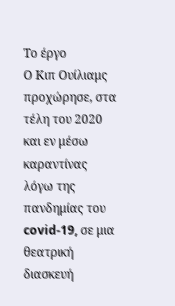Το έργο
Ο Κιπ Ουίλιαμς προχώρησε, στα τέλη του 2020 και εν μέσω καραντίνας λόγω της πανδημίας του covid-19, σε μια θεατρική διασκευή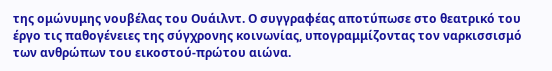της ομώνυμης νουβέλας του Ουάιλντ. Ο συγγραφέας αποτύπωσε στο θεατρικό του έργο τις παθογένειες της σύγχρονης κοινωνίας, υπογραμμίζοντας τον ναρκισσισμό των ανθρώπων του εικοστού-πρώτου αιώνα.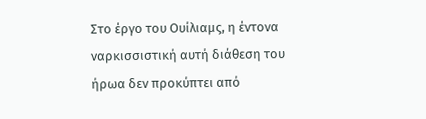Στο έργο του Ουίλιαμς, η έντονα ναρκισσιστική αυτή διάθεση του ήρωα δεν προκύπτει από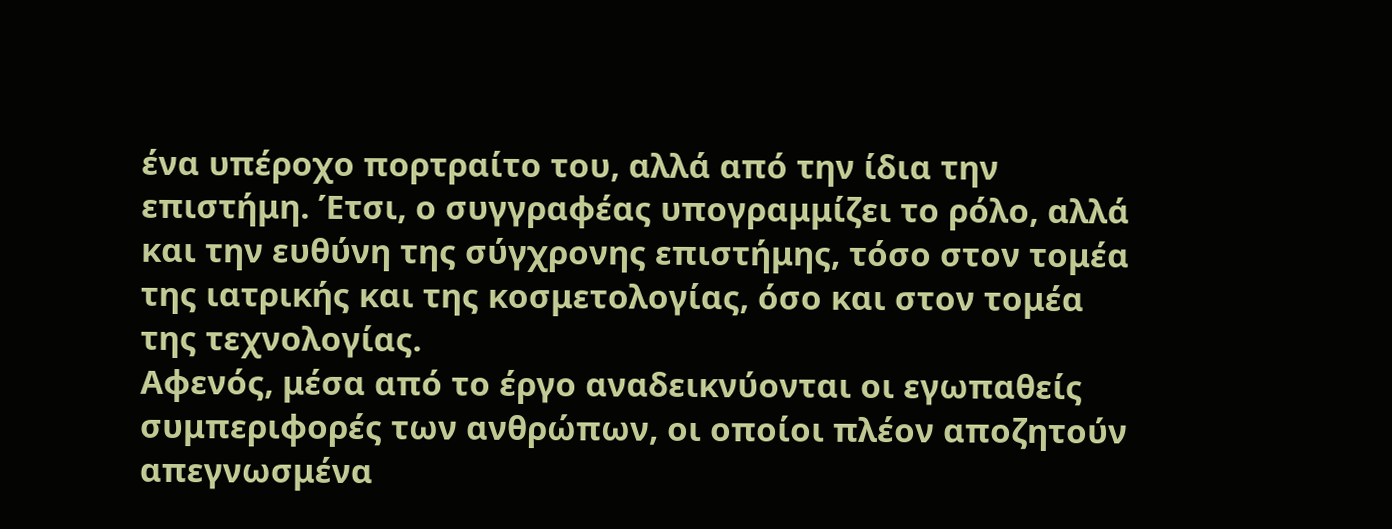ένα υπέροχο πορτραίτο του, αλλά από την ίδια την επιστήμη. Έτσι, ο συγγραφέας υπογραμμίζει το ρόλο, αλλά και την ευθύνη της σύγχρονης επιστήμης, τόσο στον τομέα της ιατρικής και της κοσμετολογίας, όσο και στον τομέα της τεχνολογίας.
Αφενός, μέσα από το έργο αναδεικνύονται οι εγωπαθείς συμπεριφορές των ανθρώπων, οι οποίοι πλέον αποζητούν απεγνωσμένα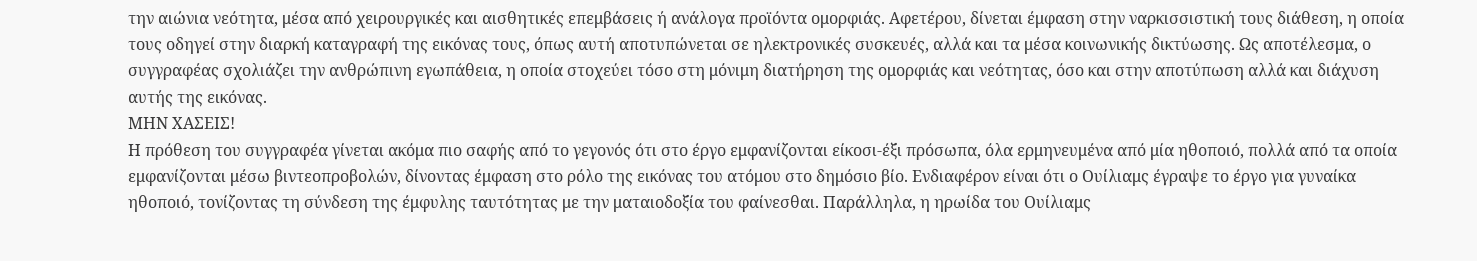την αιώνια νεότητα, μέσα από χειρουργικές και αισθητικές επεμβάσεις ή ανάλογα προϊόντα ομορφιάς. Αφετέρου, δίνεται έμφαση στην ναρκισσιστική τους διάθεση, η οποία τους οδηγεί στην διαρκή καταγραφή της εικόνας τους, όπως αυτή αποτυπώνεται σε ηλεκτρονικές συσκευές, αλλά και τα μέσα κοινωνικής δικτύωσης. Ως αποτέλεσμα, ο συγγραφέας σχολιάζει την ανθρώπινη εγωπάθεια, η οποία στοχεύει τόσο στη μόνιμη διατήρηση της ομορφιάς και νεότητας, όσο και στην αποτύπωση αλλά και διάχυση αυτής της εικόνας.
ΜΗΝ ΧΑΣΕΙΣ!
Η πρόθεση του συγγραφέα γίνεται ακόμα πιο σαφής από το γεγονός ότι στο έργο εμφανίζονται είκοσι-έξι πρόσωπα, όλα ερμηνευμένα από μία ηθοποιό, πολλά από τα οποία εμφανίζονται μέσω βιντεοπροβολών, δίνοντας έμφαση στο ρόλο της εικόνας του ατόμου στο δημόσιο βίο. Ενδιαφέρον είναι ότι ο Ουίλιαμς έγραψε το έργο για γυναίκα ηθοποιό, τονίζοντας τη σύνδεση της έμφυλης ταυτότητας με την ματαιοδοξία του φαίνεσθαι. Παράλληλα, η ηρωίδα του Ουίλιαμς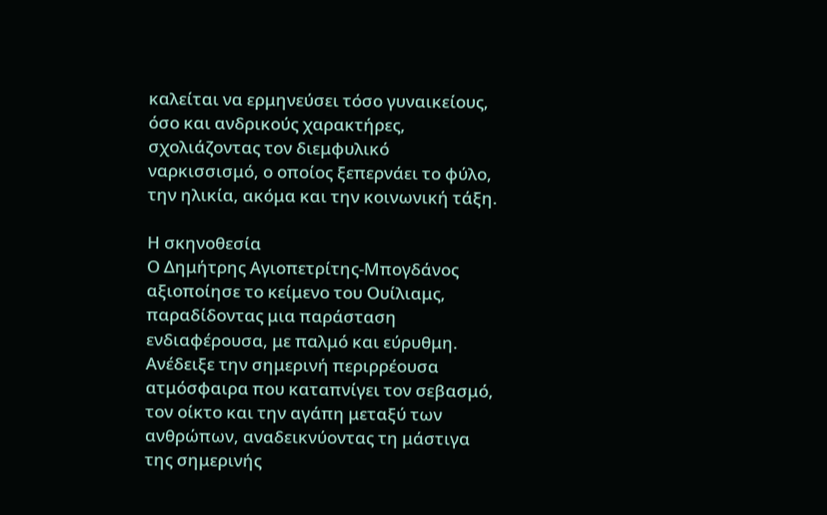καλείται να ερμηνεύσει τόσο γυναικείους, όσο και ανδρικούς χαρακτήρες, σχολιάζοντας τον διεμφυλικό ναρκισσισμό, ο οποίος ξεπερνάει το φύλο, την ηλικία, ακόμα και την κοινωνική τάξη.

Η σκηνοθεσία
Ο Δημήτρης Αγιοπετρίτης-Μπογδάνος αξιοποίησε το κείμενο του Ουίλιαμς, παραδίδοντας μια παράσταση ενδιαφέρουσα, με παλμό και εύρυθμη. Ανέδειξε την σημερινή περιρρέουσα ατμόσφαιρα που καταπνίγει τον σεβασμό, τον οίκτο και την αγάπη μεταξύ των ανθρώπων, αναδεικνύοντας τη μάστιγα της σημερινής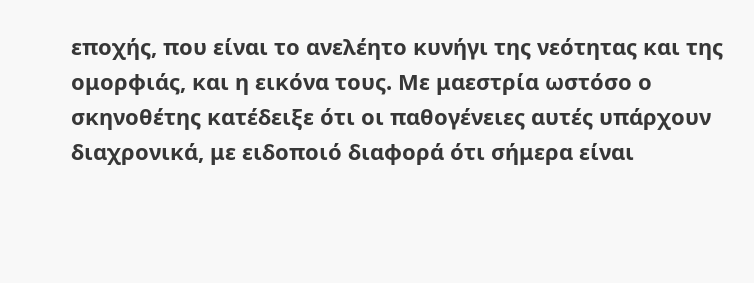εποχής, που είναι το ανελέητο κυνήγι της νεότητας και της ομορφιάς, και η εικόνα τους. Με μαεστρία ωστόσο ο σκηνοθέτης κατέδειξε ότι οι παθογένειες αυτές υπάρχουν διαχρονικά, με ειδοποιό διαφορά ότι σήμερα είναι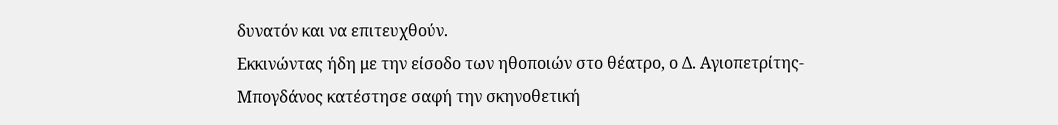δυνατόν και να επιτευχθούν.
Εκκινώντας ήδη με την είσοδο των ηθοποιών στο θέατρο, ο Δ. Αγιοπετρίτης-Μπογδάνος κατέστησε σαφή την σκηνοθετική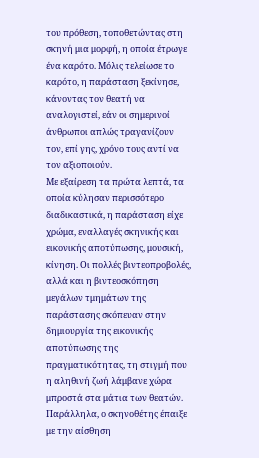του πρόθεση, τοποθετώντας στη σκηνή μια μορφή, η οποία έτρωγε ένα καρότο. Μόλις τελείωσε το καρότο, η παράσταση ξεκίνησε, κάνοντας τον θεατή να αναλογιστεί, εάν οι σημερινοί άνθρωποι απλώς τραγανίζουν τον, επί γης, χρόνο τους αντί να τον αξιοποιούν.
Με εξαίρεση τα πρώτα λεπτά, τα οποία κύλησαν περισσότερο διαδικαστικά, η παράσταση είχε χρώμα, εναλλαγές σκηνικής και εικονικής αποτύπωσης, μουσική, κίνηση. Οι πολλές βιντεοπροβολές, αλλά και η βιντεοσκόπηση μεγάλων τμημάτων της παράστασης σκόπευαν στην δημιουργία της εικονικής αποτύπωσης της πραγματικότητας, τη στιγμή που η αληθινή ζωή λάμβανε χώρα μπροστά στα μάτια των θεατών. Παράλληλα, ο σκηνοθέτης έπαιξε με την αίσθηση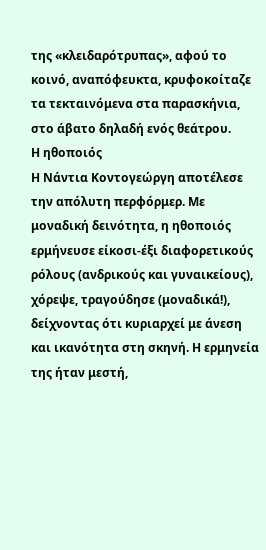της «κλειδαρότρυπας», αφού το κοινό, αναπόφευκτα, κρυφοκοίταζε τα τεκταινόμενα στα παρασκήνια, στο άβατο δηλαδή ενός θεάτρου.
Η ηθοποιός
Η Νάντια Κοντογεώργη αποτέλεσε την απόλυτη περφόρμερ. Με μοναδική δεινότητα, η ηθοποιός ερμήνευσε είκοσι-έξι διαφορετικούς ρόλους (ανδρικούς και γυναικείους), χόρεψε, τραγούδησε (μοναδικά!), δείχνοντας ότι κυριαρχεί με άνεση και ικανότητα στη σκηνή. Η ερμηνεία της ήταν μεστή,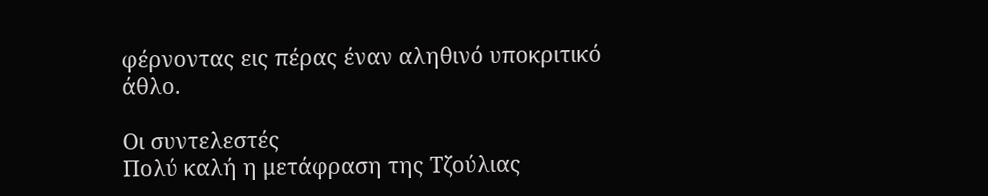φέρνοντας εις πέρας έναν αληθινό υποκριτικό άθλο.

Οι συντελεστές
Πολύ καλή η μετάφραση της Τζούλιας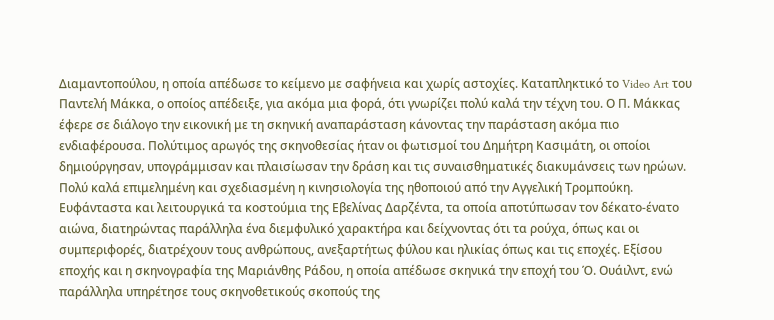Διαμαντοπούλου, η οποία απέδωσε το κείμενο με σαφήνεια και χωρίς αστοχίες. Καταπληκτικό το Video Art του Παντελή Μάκκα, ο οποίος απέδειξε, για ακόμα μια φορά, ότι γνωρίζει πολύ καλά την τέχνη του. Ο Π. Μάκκας έφερε σε διάλογο την εικονική με τη σκηνική αναπαράσταση κάνοντας την παράσταση ακόμα πιο ενδιαφέρουσα. Πολύτιμος αρωγός της σκηνοθεσίας ήταν οι φωτισμοί του Δημήτρη Κασιμάτη, οι οποίοι δημιούργησαν, υπογράμμισαν και πλαισίωσαν την δράση και τις συναισθηματικές διακυμάνσεις των ηρώων. Πολύ καλά επιμελημένη και σχεδιασμένη η κινησιολογία της ηθοποιού από την Αγγελική Τρομπούκη. Ευφάνταστα και λειτουργικά τα κοστούμια της Εβελίνας Δαρζέντα, τα οποία αποτύπωσαν τον δέκατο-ένατο αιώνα, διατηρώντας παράλληλα ένα διεμφυλικό χαρακτήρα και δείχνοντας ότι τα ρούχα, όπως και οι συμπεριφορές, διατρέχουν τους ανθρώπους, ανεξαρτήτως φύλου και ηλικίας όπως και τις εποχές. Εξίσου εποχής και η σκηνογραφία της Μαριάνθης Ράδου, η οποία απέδωσε σκηνικά την εποχή του Ό. Ουάιλντ, ενώ παράλληλα υπηρέτησε τους σκηνοθετικούς σκοπούς της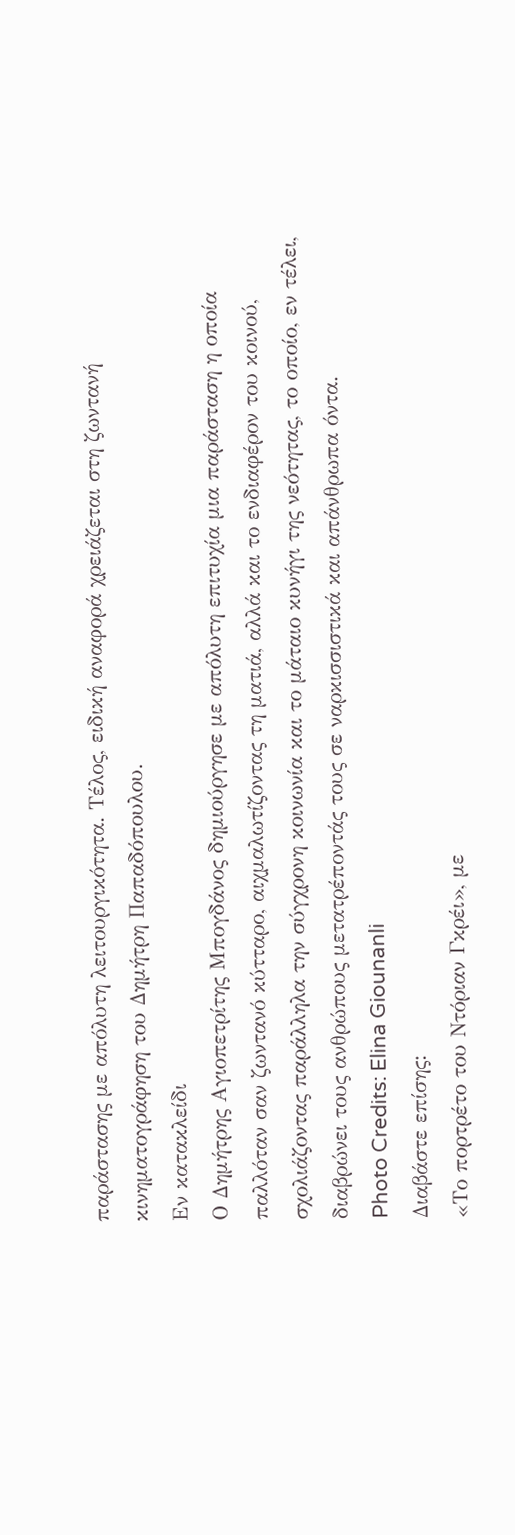παράστασης με απόλυτη λειτουργικότητα. Τέλος, ειδική αναφορά χρειάζεται στη ζωντανή κινηματογράφηση του Δημήτρη Παπαδόπουλου.
Εν κατακλείδι
Ο Δημήτρης Αγιοπετρίτης Μπογδάνος δημιούργησε με απόλυτη επιτυχία μια παράσταση η οποία παλλόταν σαν ζωντανό κύτταρο, αιχμαλωτίζοντας τη ματιά, αλλά και το ενδιαφέρον του κοινού, σχολιάζοντας παράλληλα την σύγχρονη κοινωνία και το μάταιο κυνήγι της νεότητας, το οποίο, εν τέλει, διαβρώνει τους ανθρώπους μετατρέποντάς τους σε ναρκισσιστικά και απάνθρωπα όντα.
Photo Credits: Elina Giounanli
Διαβάστε επίσης:
«Το πορτρέτο του Ντόριαν Γκρέι», με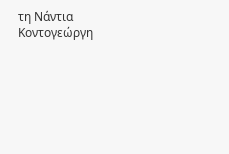τη Νάντια Κοντογεώργη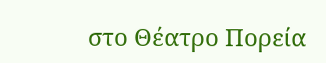στο Θέατρο Πορεία